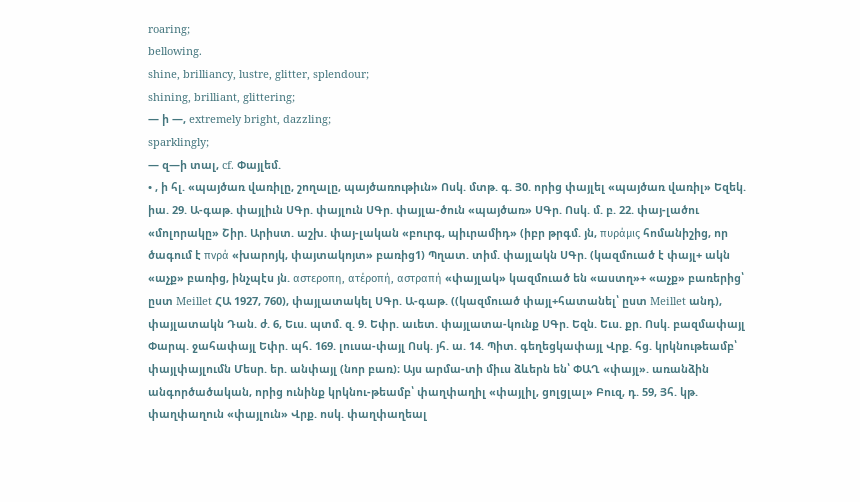roaring;
bellowing.
shine, brilliancy, lustre, glitter, splendour;
shining, brilliant, glittering;
— ի —, extremely bright, dazzling;
sparklingly;
— զ—ի տալ, cf. Փայլեմ.
• , ի հլ. «պայծառ վառիլը, շողալը, պայծառութիւն» Ոսկ. մտթ. գ. Յ0. որից փայլել «պայծառ վառիլ» Եզեկ. իա. 29. Ա-գաթ. փայլիւն ՍԳր. փայլուն ՍԳր. փայլա-ծուն «պայծառ» ՍԳր. Ոսկ. մ. բ. 22. փայ-լածու «մոլորակը» Շիր. Արիստ. աշխ. փայ-լական «բուրգ, պիւրամիդ» (իբր թրգմ. յն, πυράμις հոմանիշից, որ ծագում է πνρά «խարոյկ, փայտակոյտ» բառից1) Պղատ. տիմ. փայլակն ՍԳր. (կազմուած է փայլ+ ակն «աչք» բառից, ինչպէս յն. αστεροπη, ατέροπή, αστραπή «փայլակ» կազմուած են «աստղ»+ «աչք» բառերից՝ ըստ Meillet ՀԱ 1927, 760), փայլատակել ՍԳր. Ա-գաթ. ((կազմուած փայլ+հատանել՝ ըստ Meillet անդ), փայլատակն Դան. ժ. 6, Եւս. պտմ. զ. 9. Եփր. աւետ. փայլատա-կունք ՍԳր. Եզն. Եւս. քր. Ոսկ. բազմափայլ Փարպ. ջահափայլ Եփր. պհ. 169. լուսա-փայլ Ոսկ. յհ. ա. 14. Պիտ. գեղեցկափայլ Վրք. հց. կրկնութեամբ՝ փայլփայլումն Մեսր. եր. անփայլ (նոր բառ)։ Այս արմա-տի միւս ձևերն են՝ ՓԱՂ «փայլ». առանձին անգործածական, որից ունինք կրկնու-թեամբ՝ փաղփաղիլ «փայլիլ, ցոլցլալ» Բուզ, դ. 59, Յհ. կթ. փաղփաղուն «փայլուն» Վրք. ոսկ. փաղփաղեալ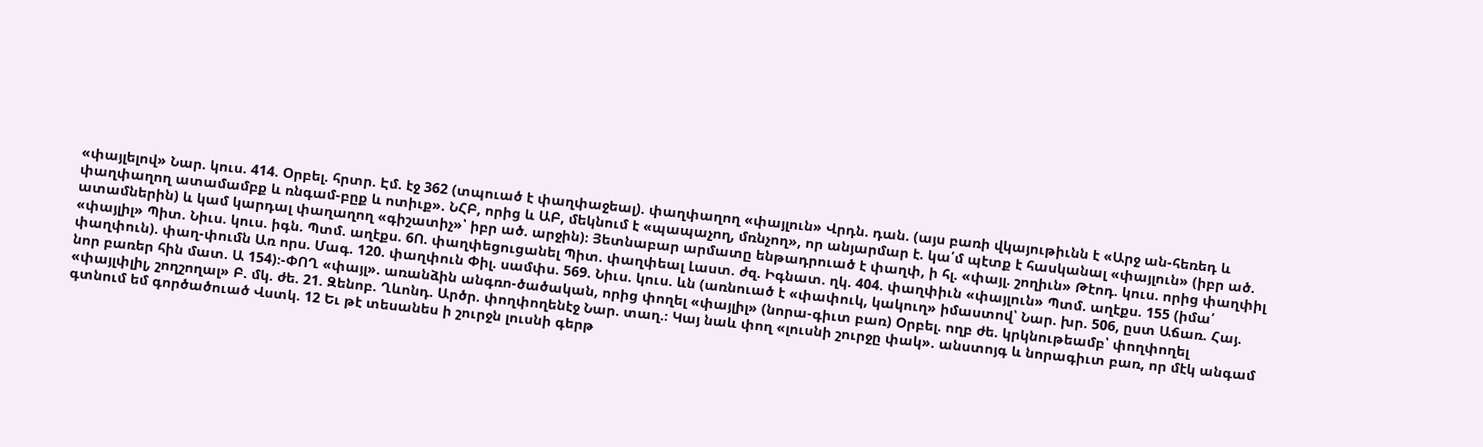«փայլելով» Նար. կուս. 414. Օրբել. հրտր. Էմ. էջ 362 (տպուած է փաղփաջեալ). փաղփաղող «փայլուն» Վրդն. դան. (այս բառի վկայութիւնն է «Արջ ան-հեռեդ և փաղփաղող ատամամբք և ռնգամ-բըք և ոտիւք». ՆՀԲ, որից և ԱԲ, մեկնում է «պապաչող, մռնչող», որ անյարմար է. կա՛մ պէտք է հասկանալ «փայլուն» (իբր ած. ատամներին) և կամ կարդալ փաղաղող «գիշատիչ»՝ իբր ած. արջին)։ Յետնաբար արմատը ենթադրուած է փաղփ, ի հլ. «փայլ. շողիւն» Թէոդ. կուս. որից փաղփիլ «փայլիլ» Պիտ. Նիւս. կուս. իգն. Պտմ. աղէքս. 6Ո. փաղփեցուցանել Պիտ. փաղփեալ Լաստ. ժզ. Իգնատ. ղկ. 404. փաղփիւն «փայլուն» Պտմ. աղէքս. 155 (իմա՛ փաղփուն). փաղ-փումն Առ որս. Մագ. 120. փաղփուն Փիլ. սամփս. 569. Նիւս. կուս. ևն (առնուած է «փափուկ, կակուղ» իմաստով՝ Նար. խր. 506, ըստ Աճառ. Հայ. նոր բառեր հին մատ. Ա 154)։-ՓՈՂ «փայլ». առանձին անգռո-ծածական, որից փողել «փայլիլ» (նորա-գիւտ բառ) Օրբել. ողբ ժե. կրկնութեամբ՝ փողփողել «փայլփլիլ, շողշողալ» Բ. մկ. ժե. 21. Զենոբ. Ղևոնդ. Արծր. փողփողենէջ Նար. տաղ.։ Կայ նաև փող «լուսնի շուրջը փակ». անստոյգ և նորագիւտ բառ, որ մէկ անգամ գտնում եմ գործածուած Վստկ. 12 Եւ թէ տեսանես ի շուրջն լուսնի գերթ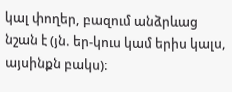կալ փողեր, բազում անձրևաց նշան է (յն. եր-կուս կամ երիս կալս, այսինքն բակս)։